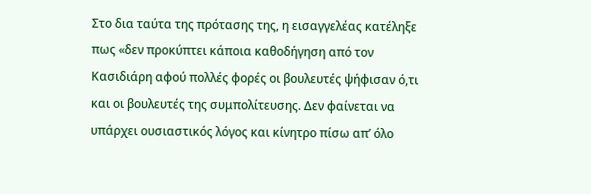Στο δια ταύτα της πρότασης της, η εισαγγελέας κατέληξε πως «δεν προκύπτει κάποια καθοδήγηση από τον Κασιδιάρη αφού πολλές φορές οι βουλευτές ψήφισαν ό,τι και οι βουλευτές της συμπολίτευσης. Δεν φαίνεται να υπάρχει ουσιαστικός λόγος και κίνητρο πίσω απ’ όλο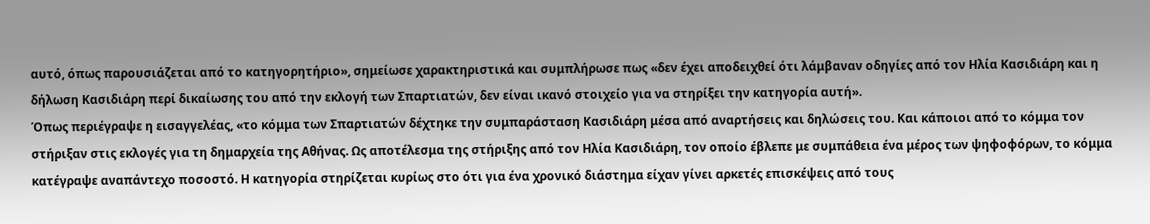αυτό, όπως παρουσιάζεται από το κατηγορητήριο», σημείωσε χαρακτηριστικά και συμπλήρωσε πως «δεν έχει αποδειχθεί ότι λάμβαναν οδηγίες από τον Ηλία Κασιδιάρη και η δήλωση Κασιδιάρη περί δικαίωσης του από την εκλογή των Σπαρτιατών, δεν είναι ικανό στοιχείο για να στηρίξει την κατηγορία αυτή».
Όπως περιέγραψε η εισαγγελέας, «το κόμμα των Σπαρτιατών δέχτηκε την συμπαράσταση Κασιδιάρη μέσα από αναρτήσεις και δηλώσεις του. Και κάποιοι από το κόμμα τον στήριξαν στις εκλογές για τη δημαρχεία της Αθήνας. Ως αποτέλεσμα της στήριξης από τον Ηλία Κασιδιάρη, τον οποίο έβλεπε με συμπάθεια ένα μέρος των ψηφοφόρων, το κόμμα κατέγραψε αναπάντεχο ποσοστό. Η κατηγορία στηρίζεται κυρίως στο ότι για ένα χρονικό διάστημα είχαν γίνει αρκετές επισκέψεις από τους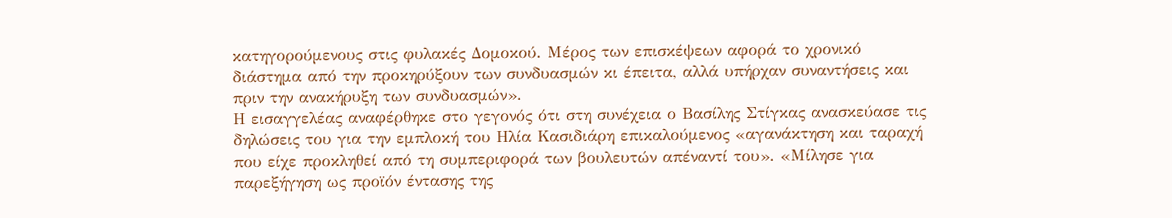κατηγορούμενους στις φυλακές Δομοκού. Μέρος των επισκέψεων αφορά το χρονικό διάστημα από την προκηρύξουν των συνδυασμών κι έπειτα, αλλά υπήρχαν συναντήσεις και πριν την ανακήρυξη των συνδυασμών».
Η εισαγγελέας αναφέρθηκε στο γεγονός ότι στη συνέχεια ο Βασίλης Στίγκας ανασκεύασε τις δηλώσεις του για την εμπλοκή του Ηλία Κασιδιάρη επικαλούμενος «αγανάκτηση και ταραχή που είχε προκληθεί από τη συμπεριφορά των βουλευτών απέναντί του». «Μίλησε για παρεξήγηση ως προϊόν έντασης της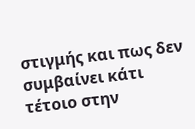στιγμής και πως δεν συμβαίνει κάτι τέτοιο στην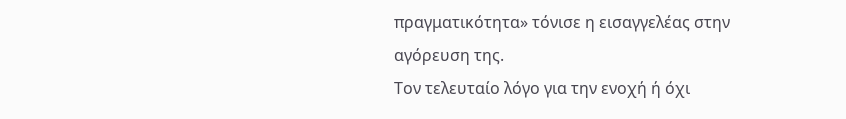πραγματικότητα» τόνισε η εισαγγελέας στην αγόρευση της.
Τον τελευταίο λόγο για την ενοχή ή όχι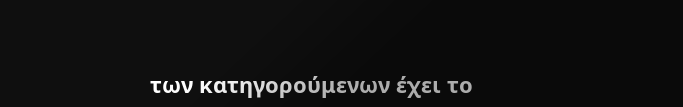των κατηγορούμενων έχει το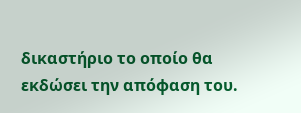δικαστήριο το οποίο θα εκδώσει την απόφαση του.